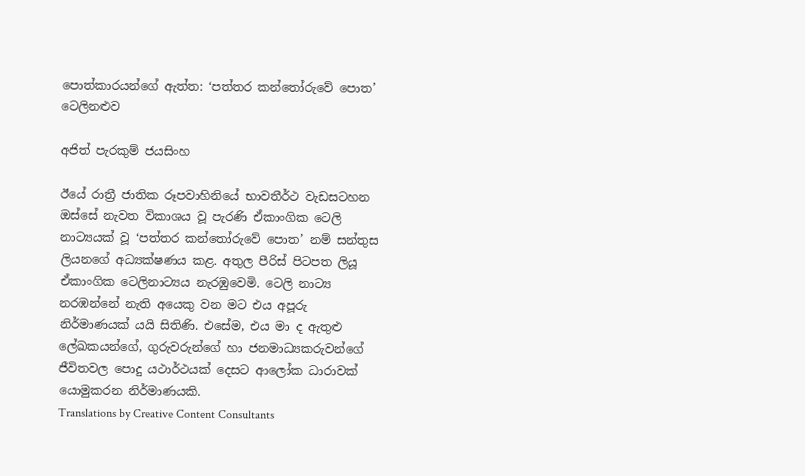පොත්කාරයන්ගේ ඇත්ත: ‘පත්තර කන්තෝරුවේ පොත’ ටෙලිනළුව

අජිත් පැරකුම් ජයසිංහ

ඊයේ රාත්‍රී ජාතික රූපවාහිනියේ භාවතීර්ථ වැඩසටහන ඔස්සේ නැවත විකාශය වූ පැරණි ඒකාංගික ටෙලි නාට්‍යයක් වූ ‘පත්තර කන්තෝරුවේ පොත’ නම් සන්තුස ලියනගේ අධ්‍යක්ෂණය කළ. අතුල පීරිස් පිටපත ලියූ ඒකාංගික ටෙලිනාට්‍යය නැරඹුවෙමි. ටෙලි නාට්‍ය නරඹන්නේ නැති අයෙකු වන මට එය අපූරු නිර්මාණයක් යයි සිතිණි. එසේම, එය මා ද ඇතුළු ලේඛකයන්ගේ, ගුරුවරුන්ගේ හා ජනමාධ්‍යකරුවන්ගේ ජීවිතවල පොදු යථාර්ථයක් දෙසට ආලෝක ධාරාවක් යොමුකරන නිර්මාණයකි.
Translations by Creative Content Consultants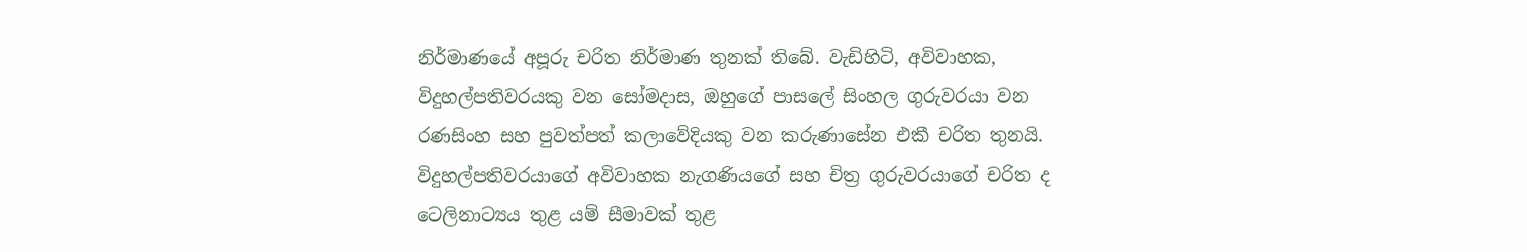නිර්මාණයේ අපූරු චරිත නිර්මාණ තුනක් තිබේ. වැඩිහිටි, අවිවාහක, විදුහල්පතිවරයකු වන සෝමදාස, ඔහුගේ පාසලේ සිංහල ගුරුවරයා වන රණසිංහ සහ පුවත්පත් කලාවේදියකු වන කරුණාසේන එකී චරිත තුනයි. විදුහල්පතිවරයාගේ අවිවාහක නැගණියගේ සහ චිත්‍ර ගුරුවරයාගේ චරිත ද ටෙලිනාට්‍යය තුළ යම් සීමාවක් තුළ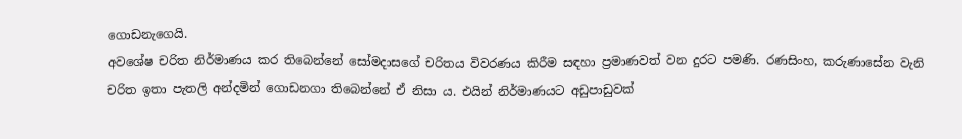ගොඩනැගෙයි.
අවශේෂ චරිත නිර්මාණය කර තිබෙන්නේ සෝමදාසගේ චරිතය විවරණය කිරීම සඳහා ප්‍රමාණවත් වන දුරට පමණි. රණසිංහ, කරුණාසේන වැනි චරිත ඉතා පැතලි අන්දමින් ගොඩනගා තිබෙන්නේ ඒ නිසා ය. එයින් නිර්මාණයට අඩුපාඩුවක්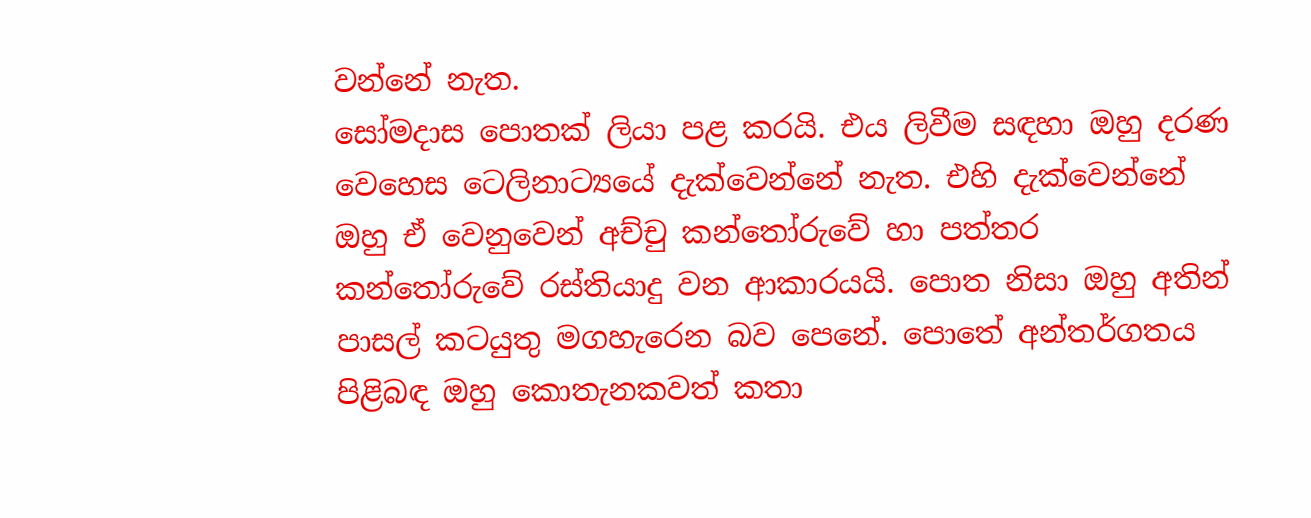වන්නේ නැත.
සෝමදාස පොතක් ලියා පළ කරයි. එය ලිවීම සඳහා ඔහු දරණ වෙහෙස ටෙලිනාට්‍යයේ දැක්වෙන්නේ නැත. එහි දැක්වෙන්නේ ඔහු ඒ වෙනුවෙන් අච්චු කන්තෝරුවේ හා පත්තර කන්තෝරුවේ රස්තියාදු වන ආකාරයයි. පොත නිසා ඔහු අතින් පාසල් කටයුතු මගහැරෙන බව පෙනේ. පොතේ අන්තර්ගතය පිළිබඳ ඔහු කොතැනකවත් කතා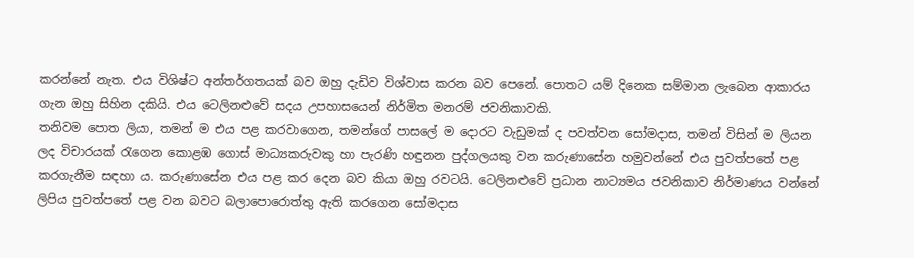කරන්නේ නැත. එය විශිෂ්ට අන්තර්ගතයක් බව ඔහු දැඩිව විශ්වාස කරන බව පෙනේ. පොතට යම් දිනෙක සම්මාන ලැබෙන ආකාරය ගැන ඔහු සිහින දකියි. එය ටෙලිනළුවේ සදය උපහාසයෙන් නිර්මිත මනරම් ජවනිකාවකි.
තනිවම පොත ලියා, තමන් ම එය පළ කරවාගෙන, තමන්ගේ පාසලේ ම දොරට වැඩුමක් ද පවත්වන සෝමදාස, තමන් විසින් ම ලියන ලද විචාරයක් රැගෙන කොළඹ ගොස් මාධ්‍යකරුවකු හා පැරණි හඳුනන පුද්ගලයකු වන කරුණාසේන හමුවන්නේ එය පුවත්පතේ පළ කරගැනීම සඳහා ය. කරුණාසේන එය පළ කර දෙන බව කියා ඔහු රවටයි. ටෙලිනළුවේ ප්‍රධාන නාට්‍යමය ජවනිකාව නිර්මාණය වන්නේ ලිපිය පුවත්පතේ පළ වන බවට බලාපොරොත්තු ඇති කරගෙන සෝමදාස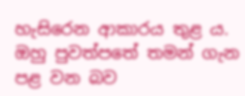හැසිරෙන ආකාරය තුළ ය. ඔහු පුවත්පතේ තමන් ගැන පළ වන බව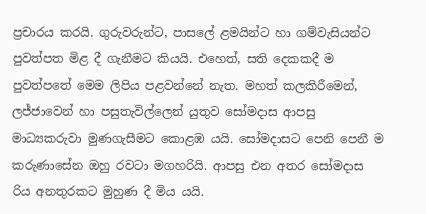ප්‍රචාරය කරයි. ගුරුවරුන්ට, පාසලේ ළමයින්ට හා ගම්වැසියන්ට පුවත්පත මිළ දී ගැනීමට කියයි. එහෙත්, සති දෙකකදී ම පුවත්පතේ මෙම ලිපිය පළවන්නේ නැත. මහත් කලකිරීමෙන්, ලජ්ජාවෙන් හා පසුතැවිල්ලෙන් යුතුව සෝමදාස ආපසු මාධ්‍යකරුවා මුණගැසීමට කොළඹ යයි. සෝමදාසට පෙනි පෙනී ම කරුණාසේන ඔහු රවටා මගහරියි. ආපසු එන අතර සෝමදාස රිය අනතුරකට මුහුණ දී මිය යයි.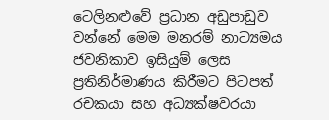ටෙලිනළුවේ ප්‍රධාන අඩුපාඩුව වන්නේ මෙම මනරම් නාට්‍යමය ජවනිකාව ඉසියුම් ලෙස ප්‍රතිනිර්මාණය කිරීමට පිටපත් රචකයා සහ අධ්‍යක්ෂවරයා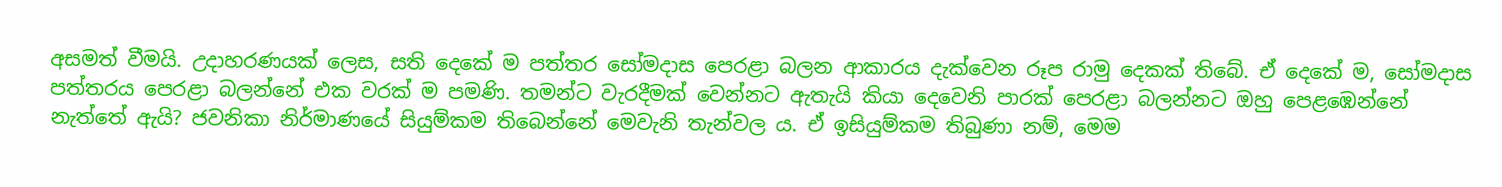අසමත් වීමයි. උදාහරණයක් ලෙස, සති දෙකේ ම පත්තර සෝමදාස පෙරළා බලන ආකාරය දැක්වෙන රූප රාමු දෙකක් තිබේ. ඒ දෙකේ ම, සෝමදාස පත්තරය පෙරළා බලන්නේ එක වරක් ම පමණි. තමන්ට වැරදීමක් වෙන්නට ඇතැයි කියා දෙවෙනි පාරක් පෙරළා බලන්නට ඔහු පෙළඹෙන්නේ නැත්තේ ඇයි? ජවනිකා නිර්මාණයේ සියුම්කම තිබෙන්නේ මෙවැනි තැන්වල ය. ඒ ඉසියුම්කම තිබුණා නම්, මෙම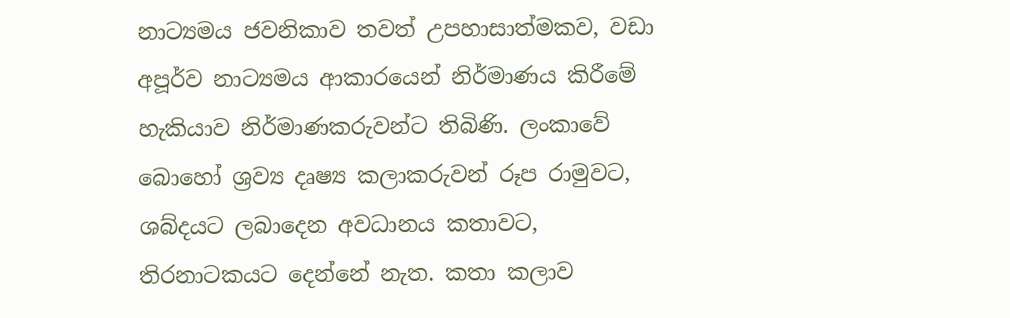නාට්‍යමය ජවනිකාව තවත් උපහාසාත්මකව, වඩා අපූර්ව නාට්‍යමය ආකාරයෙන් නිර්මාණය කිරීමේ හැකියාව නිර්මාණකරුවන්ට තිබිණි. ලංකාවේ බොහෝ ශ්‍රව්‍ය දෘෂ්‍ය කලාකරුවන් රූප රාමුවට, ශබ්දයට ලබාදෙන අවධානය කතාවට, තිරනාටකයට දෙන්නේ නැත. කතා කලාව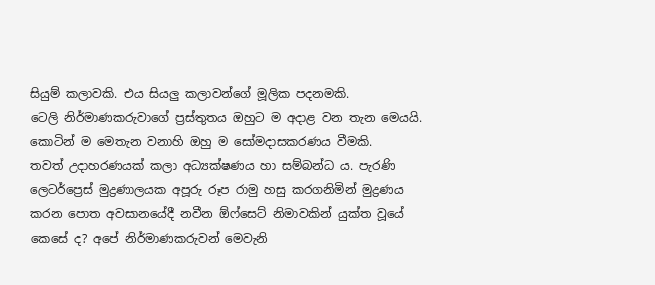සියුම් කලාවකි. එය සියලු කලාවන්ගේ මූලික පදනමකි.
ටෙලි නිර්මාණකරුවාගේ ප්‍රස්තුතය ඔහුට ම අදාළ වන තැන මෙයයි. කොටින් ම මෙතැන වනාහි ඔහු ම සෝමදාසකරණය වීමකි.
තවත් උදාහරණයක් කලා අධ්‍යක්ෂණය හා සම්බන්ධ ය. පැරණි ලෙටර්ප්‍රෙස් මුද්‍රණාලයක අපූරු රූප රාමු හසු කරගනිමින් මුද්‍රණය කරන පොත අවසානයේදී නවීන ඕෆ්සෙට් නිමාවකින් යුක්ත වූයේ කෙසේ ද? අපේ නිර්මාණකරුවන් මෙවැනි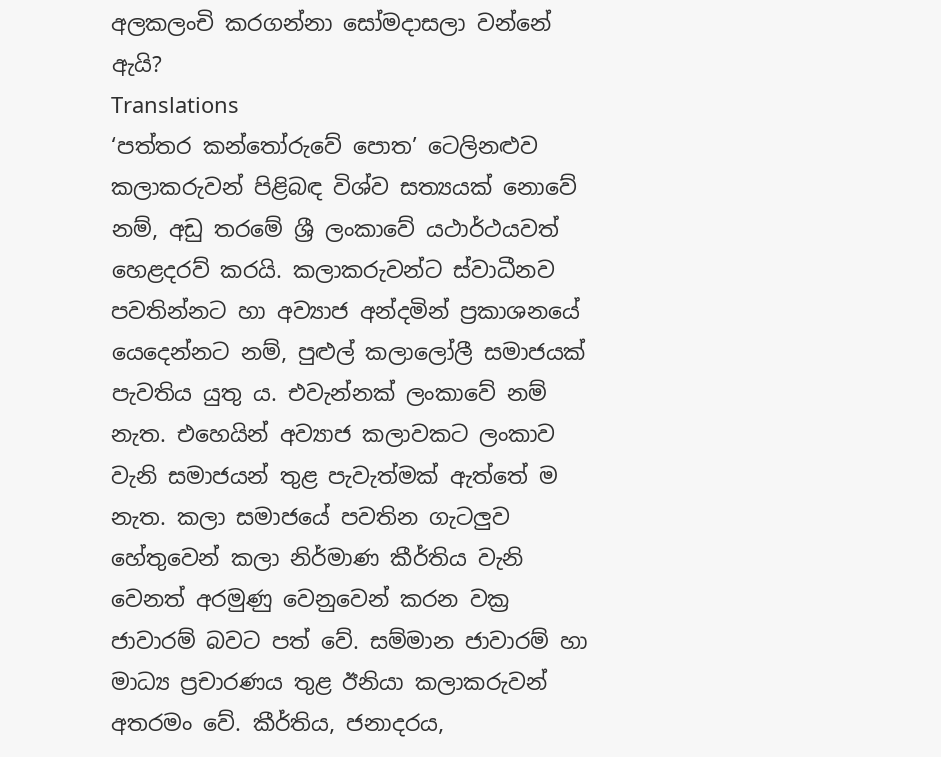අලකලංචි කරගන්නා සෝමදාසලා වන්නේ ඇයි?
Translations
‘පත්තර කන්තෝරුවේ පොත’ ටෙලිනළුව කලාකරුවන් පිළිබඳ විශ්ව සත්‍යයක් නොවේ නම්, අඩු තරමේ ශ්‍රී ලංකාවේ යථාර්ථයවත් හෙළදරව් කරයි. කලාකරුවන්ට ස්වාධීනව පවතින්නට හා අව්‍යාජ අන්දමින් ප්‍රකාශනයේ යෙදෙන්නට නම්, පුළුල් කලාලෝලී සමාජයක් පැවතිය යුතු ය. එවැන්නක් ලංකාවේ නම් නැත. එහෙයින් අව්‍යාජ කලාවකට ලංකාව වැනි සමාජයන් තුළ පැවැත්මක් ඇත්තේ ම නැත. කලා සමාජයේ පවතින ගැටලුව හේතුවෙන් කලා නිර්මාණ කීර්තිය වැනි වෙනත් අරමුණු වෙනුවෙන් කරන වක්‍ර ජාවාරම් බවට පත් වේ. සම්මාන ජාවාරම් හා මාධ්‍ය ප්‍රචාරණය තුළ ඊනියා කලාකරුවන් අතරමං වේ. කීර්තිය, ජනාදරය,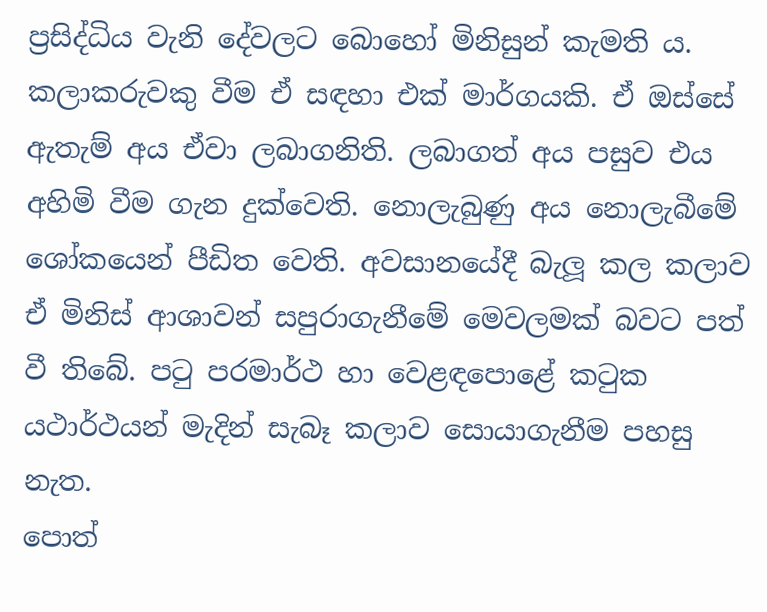ප්‍රසිද්ධිය වැනි දේවලට බොහෝ මිනිසුන් කැමති ය. කලාකරුවකු වීම ඒ සඳහා එක් මාර්ගයකි. ඒ ඔස්සේ ඇතැම් අය ඒවා ලබාගනිති. ලබාගත් අය පසුව එය අහිමි වීම ගැන දුක්වෙති. නොලැබුණු අය නොලැබීමේ ශෝකයෙන් පීඩිත වෙති. අවසානයේදී බැලූ කල කලාව ඒ මිනිස් ආශාවන් සපුරාගැනීමේ මෙවලමක් බවට පත් වී තිබේ. පටු පරමාර්ථ හා වෙළඳපොළේ කටුක යථාර්ථයන් මැදින් සැබෑ කලාව සොයාගැනීම පහසු නැත.
පොත්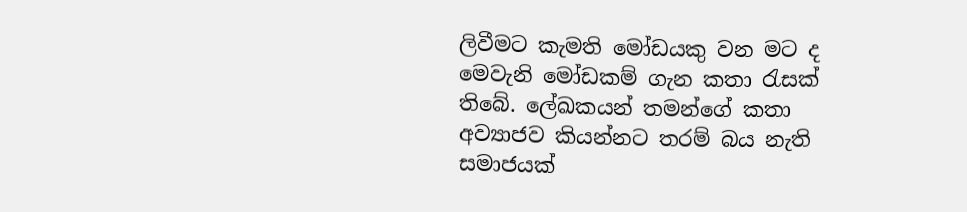ලිවීමට කැමති මෝඩයකු වන මට ද මෙවැනි මෝඩකම් ගැන කතා රැසක් තිබේ. ලේඛකයන් තමන්ගේ කතා අව්‍යාජව කියන්නට තරම් බය නැති සමාජයක්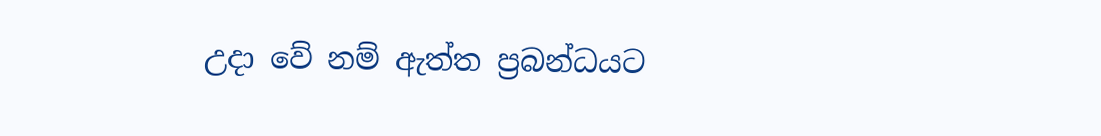උදා වේ නම් ඇත්ත ප්‍රබන්ධයට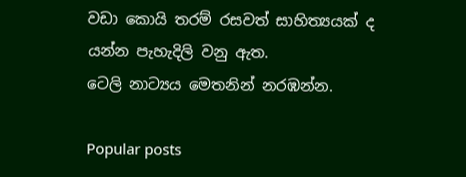වඩා කොයි තරම් රසවත් සාහිත්‍යයක් ද යන්න පැහැදිලි වනු ඇත.
ටෙලි නාට්‍යය මෙතනින් නරඹන්න.

Popular posts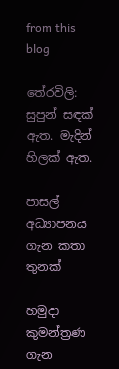from this blog

තේරවිලි: සුපුන් සඳක් ඇත. මැදින් හිලක් ඇත.

පාසල් අධ්‍යාපනය ගැන කතා තුනක්

හමුදා කුමන්ත්‍රණ ගැන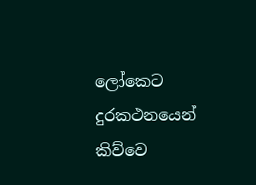ලෝකෙට දුරකථනයෙන් කිව්වෙ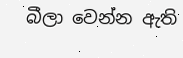බීලා වෙන්න ඇති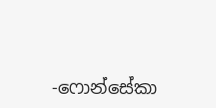-ෆොන්සේකා